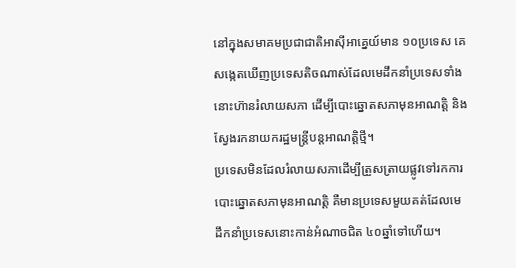នៅក្នុងសមាគមប្រជាជាតិអាស៊ីអាគ្នេយ៍មាន ១០ប្រទេស គេសង្កេតឃើញប្រទេសតិចណាស់ដែលមេដឹកនាំប្រទេសទាំងនោះហ៊ានរំលាយសភា ដើម្បីបោះឆ្នោតសភាមុនអាណត្តិ និងស្វែងរកនាយករដ្ឋមន្ត្រីបន្តអាណត្តិថ្មី។
ប្រទេសមិនដែលរំលាយសភាដើម្បីត្រួសត្រាយផ្លូវទៅរកការបោះឆ្នោតសភាមុនអាណត្តិ គឺមានប្រទេសមួយគត់ដែលមេដឹកនាំប្រទេសនោះកាន់អំណាចជិត ៤០ឆ្នាំទៅហើយ។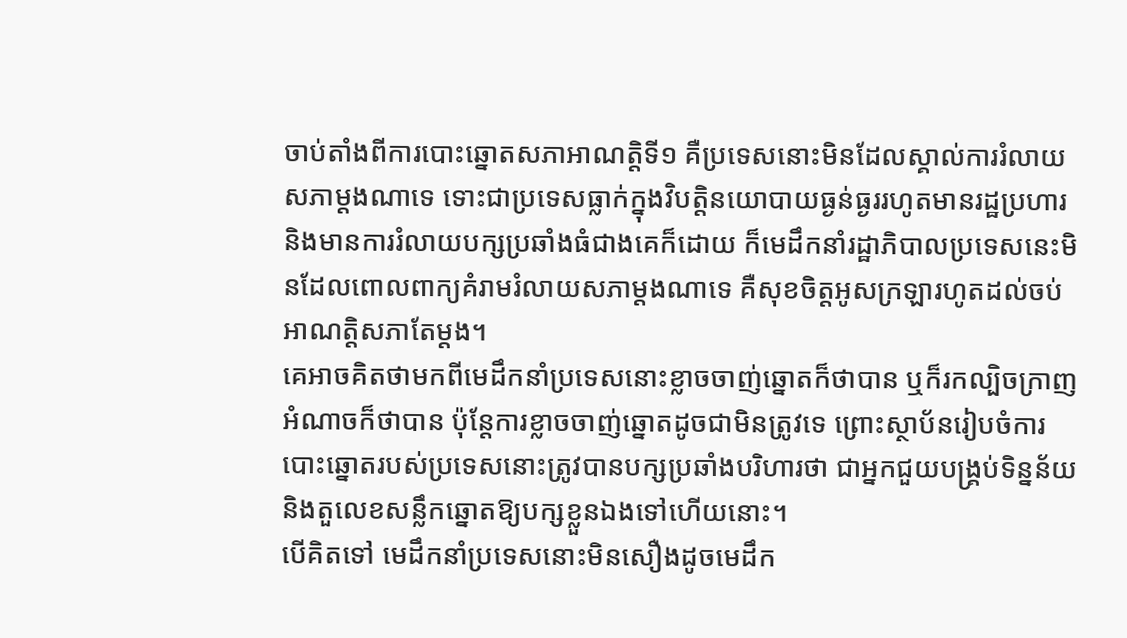ចាប់តាំងពីការបោះឆ្នោតសភាអាណត្តិទី១ គឺប្រទេសនោះមិនដែលស្គាល់ការរំលាយសភាម្ដងណាទេ ទោះជាប្រទេសធ្លាក់ក្នុងវិបត្តិនយោបាយធ្ងន់ធ្ងររហូតមានរដ្ឋប្រហារ និងមានការរំលាយបក្សប្រឆាំងធំជាងគេក៏ដោយ ក៏មេដឹកនាំរដ្ឋាភិបាលប្រទេសនេះមិនដែលពោលពាក្យគំរាមរំលាយសភាម្ដងណាទេ គឺសុខចិត្តអូសក្រឡារហូតដល់ចប់អាណត្តិសភាតែម្ដង។
គេអាចគិតថាមកពីមេដឹកនាំប្រទេសនោះខ្លាចចាញ់ឆ្នោតក៏ថាបាន ឬក៏រកល្បិចក្រាញអំណាចក៏ថាបាន ប៉ុន្តែការខ្លាចចាញ់ឆ្នោតដូចជាមិនត្រូវទេ ព្រោះស្ថាប័នរៀបចំការបោះឆ្នោតរបស់ប្រទេសនោះត្រូវបានបក្សប្រឆាំងបរិហារថា ជាអ្នកជួយបង្គ្រប់ទិន្នន័យ និងតួលេខសន្លឹកឆ្នោតឱ្យបក្សខ្លួនឯងទៅហើយនោះ។
បើគិតទៅ មេដឹកនាំប្រទេសនោះមិនសឿងដូចមេដឹក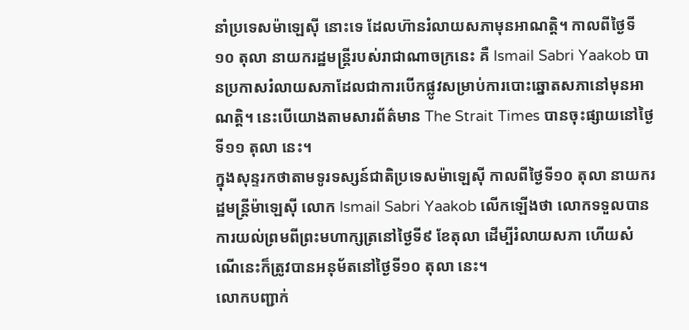នាំប្រទេសម៉ាឡេស៊ី នោះទេ ដែលហ៊ានរំលាយសភាមុនអាណត្តិ។ កាលពីថ្ងៃទី១០ តុលា នាយករដ្ឋមន្ត្រីរបស់រាជាណាចក្រនេះ គឺ Ismail Sabri Yaakob បានប្រកាសរំលាយសភាដែលជាការបើកផ្លូវសម្រាប់ការបោះឆ្នោតសភានៅមុនអាណត្តិ។ នេះបើយោងតាមសារព័ត៌មាន The Strait Times បានចុះផ្សាយនៅថ្ងៃទី១១ តុលា នេះ។
ក្នុងសុន្ទរកថាតាមទូរទស្សន៍ជាតិប្រទេសម៉ាឡេស៊ី កាលពីថ្ងៃទី១០ តុលា នាយករដ្ឋមន្ត្រីម៉ាឡេស៊ី លោក Ismail Sabri Yaakob លើកឡើងថា លោកទទួលបានការយល់ព្រមពីព្រះមហាក្សត្រនៅថ្ងៃទី៩ ខែតុលា ដើម្បីរំលាយសភា ហើយសំណើនេះក៏ត្រូវបានអនុម័តនៅថ្ងៃទី១០ តុលា នេះ។
លោកបញ្ជាក់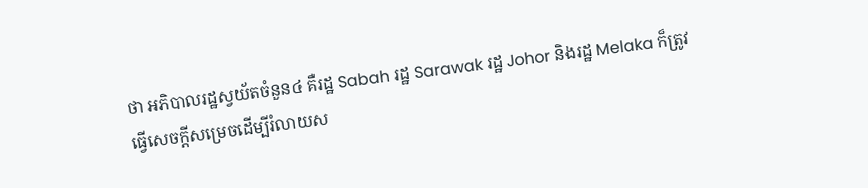ថា អភិបាលរដ្ឋស្វយ័តចំនួន៤ គឺរដ្ឋ Sabah រដ្ឋ Sarawak រដ្ឋ Johor និងរដ្ឋ Melaka ក៏ត្រូវធ្វើសេចក្ដីសម្រេចដើម្បីរំលាយស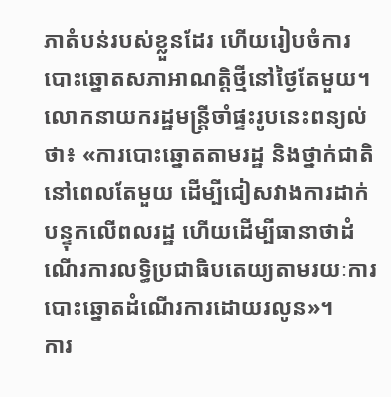ភាតំបន់របស់ខ្លួនដែរ ហើយរៀបចំការបោះឆ្នោតសភាអាណត្តិថ្មីនៅថ្ងៃតែមួយ។
លោកនាយករដ្ឋមន្ត្រីចាំផ្ទះរូបនេះពន្យល់ថា៖ «ការបោះឆ្នោតតាមរដ្ឋ និងថ្នាក់ជាតិនៅពេលតែមួយ ដើម្បីជៀសវាងការដាក់បន្ទុកលើពលរដ្ឋ ហើយដើម្បីធានាថាដំណើរការលទ្ធិប្រជាធិបតេយ្យតាមរយៈការបោះឆ្នោតដំណើរការដោយរលូន»។
ការ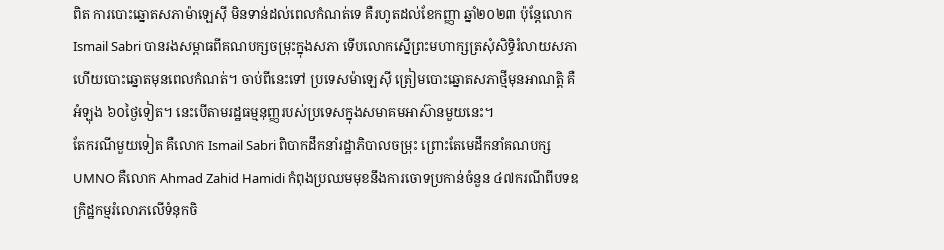ពិត ការបោះឆ្នោតសភាម៉ាឡេស៊ី មិនទាន់ដល់ពេលកំណត់ទេ គឺរហូតដល់ខែកញ្ញា ឆ្នាំ២០២៣ ប៉ុន្តែលោក Ismail Sabri បានរងសម្ពាធពីគណបក្សចម្រុះក្នុងសភា ទើបលោកស្នើព្រះមហាក្សត្រសុំសិទ្ធិរំលាយសភា ហើយបោះឆ្នោតមុនពេលកំណត់។ ចាប់ពីនេះទៅ ប្រទេសម៉ាឡេស៊ី ត្រៀមបោះឆ្នោតសភាថ្មីមុនអាណត្តិ គឺអំឡុង ៦០ថ្ងៃទៀត។ នេះបើតាមរដ្ឋធម្មនុញ្ញរបស់ប្រទេសក្នុងសមាគមអាស៊ានមួយនេះ។
តែករណីមួយទៀត គឺលោក Ismail Sabri ពិបាកដឹកនាំរដ្ឋាភិបាលចម្រុះ ព្រោះតែមេដឹកនាំគណបក្ស UMNO គឺលោក Ahmad Zahid Hamidi កំពុងប្រឈមមុខនឹងការចោទប្រកាន់ចំនួន ៤៧ករណីពីបទឧក្រិដ្ឋកម្មរំលោភលើទំនុកចិ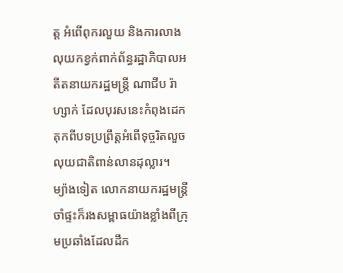ត្ត អំពើពុករលួយ និងការលាងលុយកខ្វក់ពាក់ព័ន្ធរដ្ឋាភិបាលអតីតនាយករដ្ឋមន្ត្រី ណាជីប រ៉ាហ្សាក់ ដែលបុរសនេះកំពុងដេកគុកពីបទប្រព្រឹត្តអំពើទុច្ចរិតលួចលុយជាតិពាន់លានដុល្លារ។
ម្យ៉ាងទៀត លោកនាយករដ្ឋមន្ត្រីចាំផ្ទះក៏រងសម្ពាធយ៉ាងខ្លាំងពីក្រុមប្រឆាំងដែលដឹក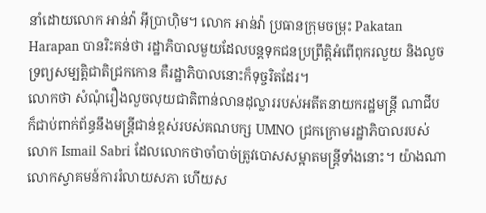នាំដោយលោក អាន់វ៉ា អ៊ីប្រាហ៊ិម។ លោក អាន់វ៉ា ប្រធានក្រុមចម្រុះ Pakatan Harapan បានរិះគន់ថា រដ្ឋាភិបាលមួយដែលបន្តទុកជនប្រព្រឹត្តិអំពើពុករលួយ និងលួចទ្រព្យសម្បត្តិជាតិជ្រកកោន គឺរដ្ឋាភិបាលនោះក៏ទុច្ចរិតដែរ។
លោកថា សំណុំរឿងលួចលុយជាតិពាន់លានដុល្លាររបស់អតីតនាយករដ្ឋមន្ត្រី ណាជីប ក៏ជាប់ពាក់ព័ន្ធនឹងមន្ត្រីជាន់ខ្ពស់របស់គណបក្ស UMNO ជ្រកក្រោមរដ្ឋាភិបាលរបស់លោក Ismail Sabri ដែលលោកថាចាំបាច់ត្រូវបោសសម្អាតមន្ត្រីទាំងនោះ។ យ៉ាងណា លោកស្វាគមន៍ការរំលាយសភា ហើយស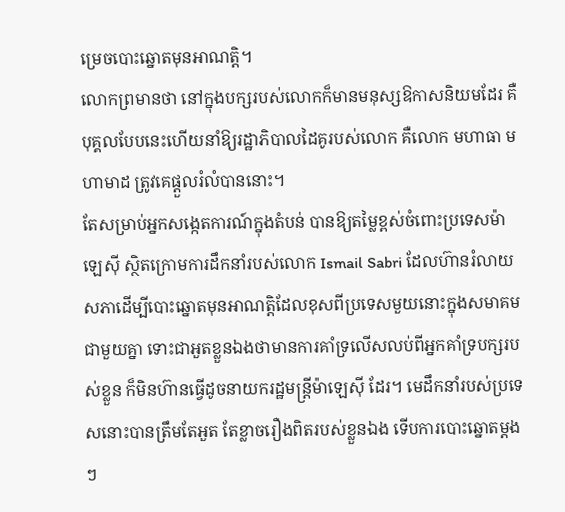ម្រេចបោះឆ្នោតមុនអាណត្តិ។
លោកព្រមានថា នៅក្នុងបក្សរបស់លោកក៏មានមនុស្សឱកាសនិយមដែរ គឺបុគ្គលបែបនេះហើយនាំឱ្យរដ្ឋាភិបាលដៃគូរបស់លោក គឺលោក មហាធា មហាមាដ ត្រូវគេផ្ដួលរំលំបាននោះ។
តែសម្រាប់អ្នកសង្កេតការណ៍ក្នុងតំបន់ បានឱ្យតម្លៃខ្ពស់ចំពោះប្រទេសម៉ាឡេស៊ី ស្ថិតក្រោមការដឹកនាំរបស់លោក Ismail Sabri ដែលហ៊ានរំលាយសភាដើម្បីបោះឆ្នោតមុនអាណត្តិដែលខុសពីប្រទេសមួយនោះក្នុងសមាគមជាមួយគ្នា ទោះជាអួតខ្លួនឯងថាមានការគាំទ្រលើសលប់ពីអ្នកគាំទ្របក្សរបស់ខ្លួន ក៏មិនហ៊ានធ្វើដូចនាយករដ្ឋមន្ត្រីម៉ាឡេស៊ី ដែរ។ មេដឹកនាំរបស់ប្រទេសនោះបានត្រឹមតែអួត តែខ្លាចរឿងពិតរបស់ខ្លួនឯង ទើបការបោះឆ្នោតម្ដងៗ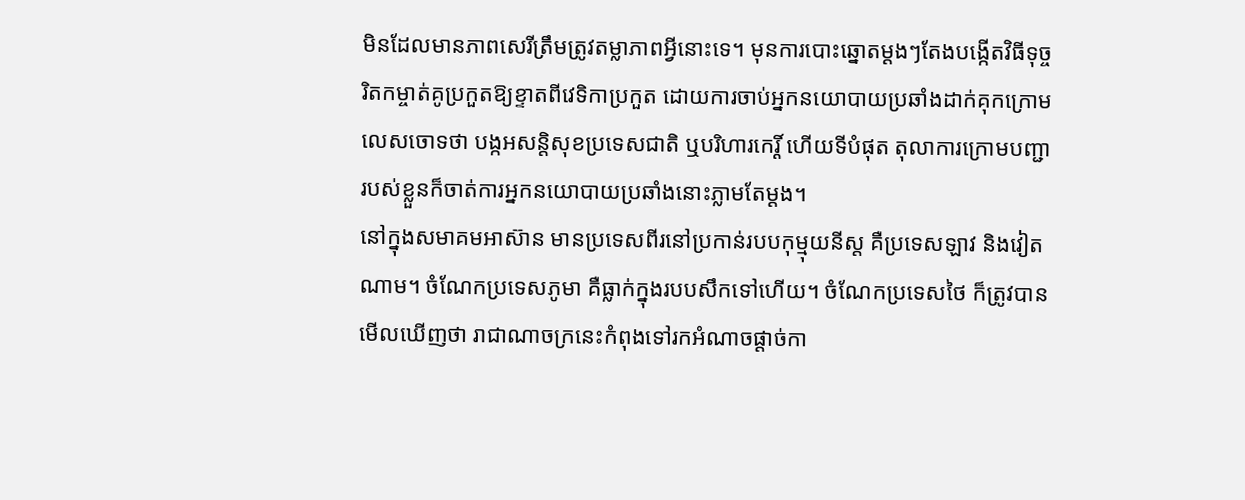មិនដែលមានភាពសេរីត្រឹមត្រូវតម្លាភាពអ្វីនោះទេ។ មុនការបោះឆ្នោតម្ដងៗតែងបង្កើតវិធីទុច្ចរិតកម្ចាត់គូប្រកួតឱ្យខ្ទាតពីវេទិកាប្រកួត ដោយការចាប់អ្នកនយោបាយប្រឆាំងដាក់គុកក្រោមលេសចោទថា បង្កអសន្តិសុខប្រទេសជាតិ ឬបរិហារកេរ្តិ៍ ហើយទីបំផុត តុលាការក្រោមបញ្ជារបស់ខ្លួនក៏ចាត់ការអ្នកនយោបាយប្រឆាំងនោះភ្លាមតែម្ដង។
នៅក្នុងសមាគមអាស៊ាន មានប្រទេសពីរនៅប្រកាន់របបកុម្មុយនីស្ត គឺប្រទេសឡាវ និងវៀតណាម។ ចំណែកប្រទេសភូមា គឺធ្លាក់ក្នុងរបបសឹកទៅហើយ។ ចំណែកប្រទេសថៃ ក៏ត្រូវបានមើលឃើញថា រាជាណាចក្រនេះកំពុងទៅរកអំណាចផ្ដាច់កា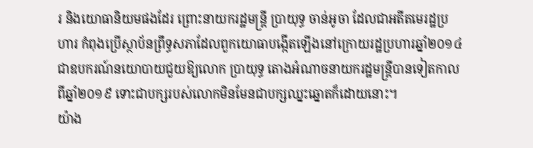រ និងយោធានិយមផងដែរ ព្រោះនាយករដ្ឋមន្ត្រី ប្រាយុទ្ធ ចាន់អូចា ដែលជាអតីតមេរដ្ឋប្រហារ កំពុងប្រើស្ថាប័នព្រឹទ្ធសភាដែលពួកយោធាបង្កើតឡើងនៅក្រោយរដ្ឋប្រហារឆ្នាំ២០១៤ ជាឧបករណ៍នយោបាយជួយឱ្យលោក ប្រាយុទ្ធ តោងអំណាចនាយករដ្ឋមន្ត្រីបានទៀតកាលពីឆ្នាំ២០១៩ ទោះជាបក្សរបស់លោកមិនមែនជាបក្សឈ្នះឆ្នោតក៏ដោយនោះ។
យ៉ាង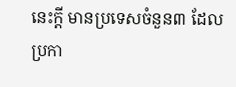នេះក្ដី មានប្រទេសចំនួន៣ ដែលប្រកា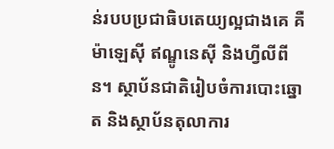ន់របបប្រជាធិបតេយ្យល្អជាងគេ គឺម៉ាឡេស៊ី ឥណ្ឌូនេស៊ី និងហ្វីលីពីន។ ស្ថាប័នជាតិរៀបចំការបោះឆ្នោត និងស្ថាប័នតុលាការ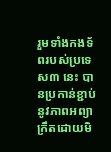រួមទាំងកងទ័ពរបស់ប្រទេស៣ នេះ បានប្រកាន់ខ្ជាប់នូវភាពអព្យាក្រឹតដោយមិ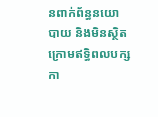នពាក់ព័ន្ធនយោបាយ និងមិនស្ថិតក្រោមឥទ្ធិពលបក្សកា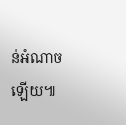ន់អំណាចឡើយ៕